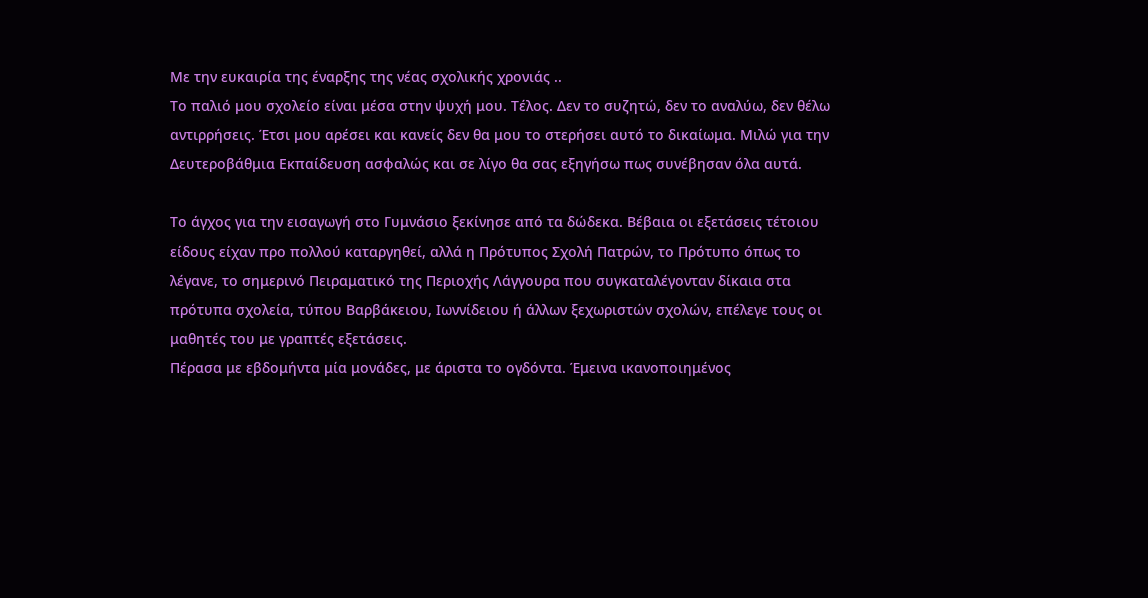Με την ευκαιρία της έναρξης της νέας σχολικής χρονιάς ..
Το παλιό μου σχολείο είναι μέσα στην ψυχή μου. Τέλος. Δεν το συζητώ, δεν το αναλύω, δεν θέλω αντιρρήσεις. Έτσι μου αρέσει και κανείς δεν θα μου το στερήσει αυτό το δικαίωμα. Μιλώ για την Δευτεροβάθμια Εκπαίδευση ασφαλώς και σε λίγο θα σας εξηγήσω πως συνέβησαν όλα αυτά.

Το άγχος για την εισαγωγή στο Γυμνάσιο ξεκίνησε από τα δώδεκα. Βέβαια οι εξετάσεις τέτοιου είδους είχαν προ πολλού καταργηθεί, αλλά η Πρότυπος Σχολή Πατρών, το Πρότυπο όπως το λέγανε, το σημερινό Πειραματικό της Περιοχής Λάγγουρα που συγκαταλέγονταν δίκαια στα πρότυπα σχολεία, τύπου Βαρβάκειου, Ιωννίδειου ή άλλων ξεχωριστών σχολών, επέλεγε τους οι μαθητές του με γραπτές εξετάσεις.
Πέρασα με εβδομήντα μία μονάδες, με άριστα το ογδόντα. Έμεινα ικανοποιημένος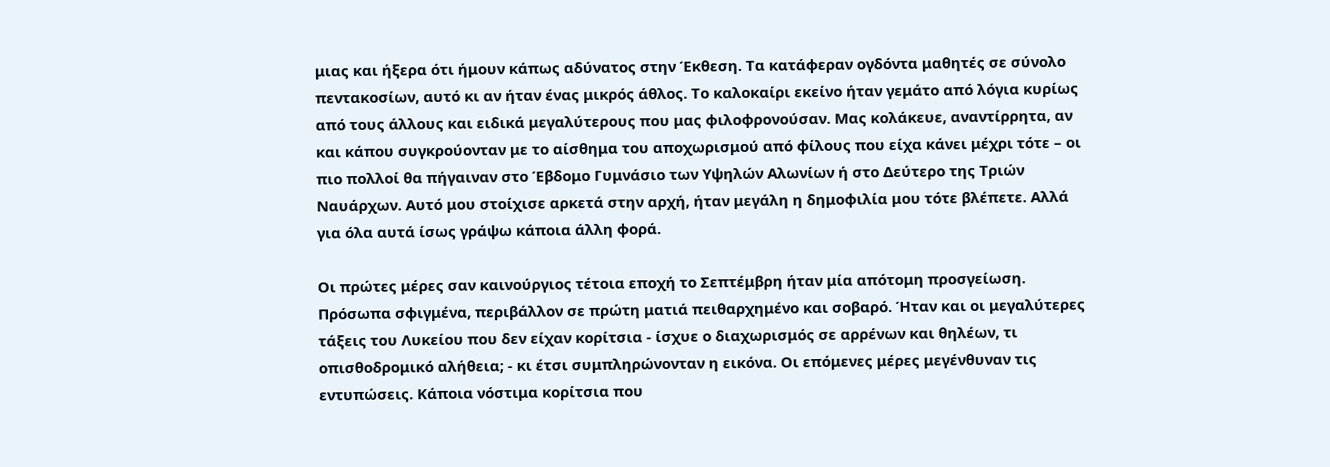μιας και ήξερα ότι ήμουν κάπως αδύνατος στην Έκθεση. Τα κατάφεραν ογδόντα μαθητές σε σύνολο πεντακοσίων, αυτό κι αν ήταν ένας μικρός άθλος. Το καλοκαίρι εκείνο ήταν γεμάτο από λόγια κυρίως από τους άλλους και ειδικά μεγαλύτερους που μας φιλοφρονούσαν. Μας κολάκευε, αναντίρρητα, αν και κάπου συγκρούονταν με το αίσθημα του αποχωρισμού από φίλους που είχα κάνει μέχρι τότε – οι πιο πολλοί θα πήγαιναν στο Έβδομο Γυμνάσιο των Υψηλών Αλωνίων ή στο Δεύτερο της Τριών Ναυάρχων. Αυτό μου στοίχισε αρκετά στην αρχή, ήταν μεγάλη η δημοφιλία μου τότε βλέπετε. Αλλά για όλα αυτά ίσως γράψω κάποια άλλη φορά.

Οι πρώτες μέρες σαν καινούργιος τέτοια εποχή το Σεπτέμβρη ήταν μία απότομη προσγείωση. Πρόσωπα σφιγμένα, περιβάλλον σε πρώτη ματιά πειθαρχημένο και σοβαρό. Ήταν και οι μεγαλύτερες τάξεις του Λυκείου που δεν είχαν κορίτσια - ίσχυε ο διαχωρισμός σε αρρένων και θηλέων, τι οπισθοδρομικό αλήθεια; - κι έτσι συμπληρώνονταν η εικόνα. Οι επόμενες μέρες μεγένθυναν τις εντυπώσεις. Κάποια νόστιμα κορίτσια που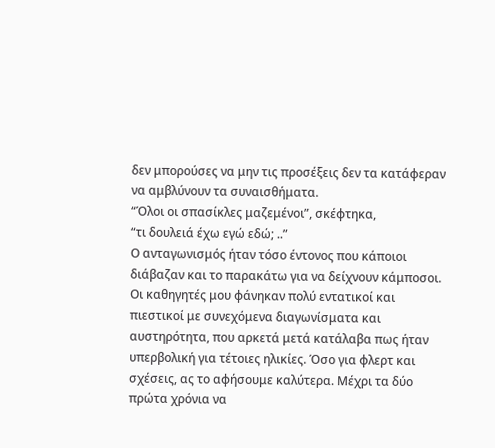δεν μπορούσες να μην τις προσέξεις δεν τα κατάφεραν να αμβλύνουν τα συναισθήματα.
“Όλοι οι σπασίκλες μαζεμένοι”, σκέφτηκα,
“τι δουλειά έχω εγώ εδώ; ..”
Ο ανταγωνισμός ήταν τόσο έντονος που κάποιοι διάβαζαν και το παρακάτω για να δείχνουν κάμποσοι. Οι καθηγητές μου φάνηκαν πολύ εντατικοί και πιεστικοί με συνεχόμενα διαγωνίσματα και αυστηρότητα, που αρκετά μετά κατάλαβα πως ήταν υπερβολική για τέτοιες ηλικίες. Όσο για φλερτ και σχέσεις, ας το αφήσουμε καλύτερα. Μέχρι τα δύο πρώτα χρόνια να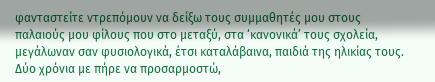φανταστείτε ντρεπόμουν να δείξω τους συμμαθητές μου στους παλαιούς μου φίλους που στο μεταξύ, στα ‘κανονικά’ τους σχολεία, μεγάλωναν σαν φυσιολογικά, έτσι καταλάβαινα, παιδιά της ηλικίας τους. Δύο χρόνια με πήρε να προσαρμοστώ,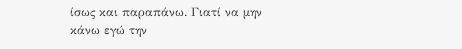ίσως και παραπάνω. Γιατί να μην κάνω εγώ την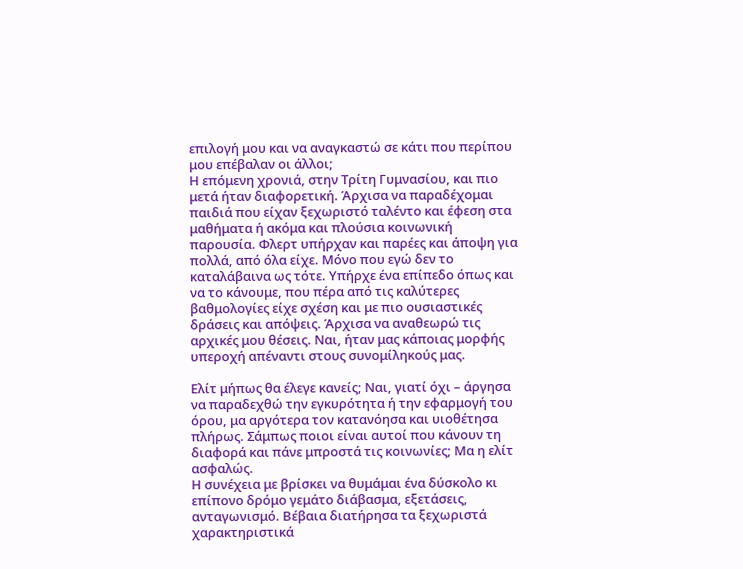επιλογή μου και να αναγκαστώ σε κάτι που περίπου μου επέβαλαν οι άλλοι;
Η επόμενη χρονιά, στην Τρίτη Γυμνασίου, και πιο μετά ήταν διαφορετική. Άρχισα να παραδέχομαι παιδιά που είχαν ξεχωριστό ταλέντο και έφεση στα μαθήματα ή ακόμα και πλούσια κοινωνική παρουσία. Φλερτ υπήρχαν και παρέες και άποψη για πολλά, από όλα είχε. Μόνο που εγώ δεν το καταλάβαινα ως τότε. Υπήρχε ένα επίπεδο όπως και να το κάνουμε, που πέρα από τις καλύτερες βαθμολογίες είχε σχέση και με πιο ουσιαστικές δράσεις και απόψεις. Άρχισα να αναθεωρώ τις αρχικές μου θέσεις. Ναι, ήταν μας κάποιας μορφής υπεροχή απέναντι στους συνομίληκούς μας.

Ελίτ μήπως θα έλεγε κανείς; Ναι, γιατί όχι – άργησα να παραδεχθώ την εγκυρότητα ή την εφαρμογή του όρου, μα αργότερα τον κατανόησα και υιοθέτησα πλήρως. Σάμπως ποιοι είναι αυτοί που κάνουν τη διαφορά και πάνε μπροστά τις κοινωνίες; Μα η ελίτ ασφαλώς.
Η συνέχεια με βρίσκει να θυμάμαι ένα δύσκολο κι επίπονο δρόμο γεμάτο διάβασμα, εξετάσεις, ανταγωνισμό. Βέβαια διατήρησα τα ξεχωριστά χαρακτηριστικά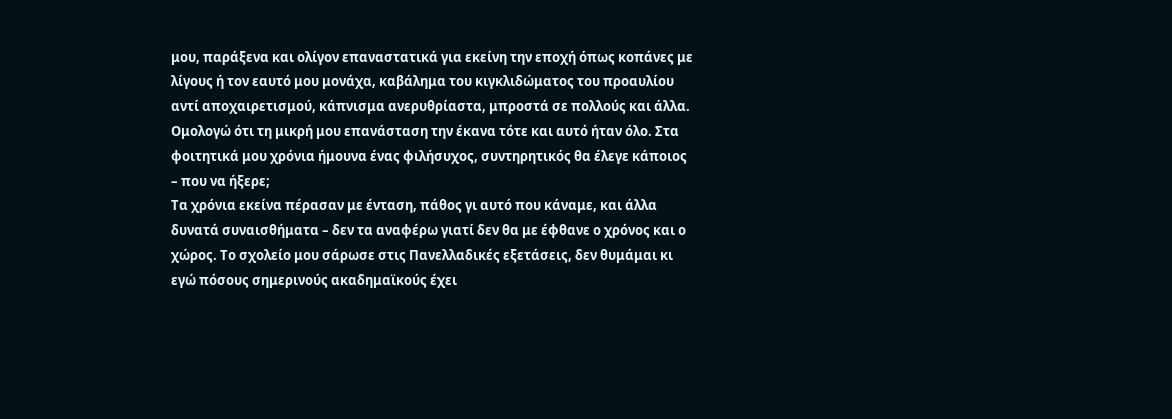μου, παράξενα και ολίγον επαναστατικά για εκείνη την εποχή όπως κοπάνες με λίγους ή τον εαυτό μου μονάχα, καβάλημα του κιγκλιδώματος του προαυλίου αντί αποχαιρετισμού, κάπνισμα ανερυθρίαστα, μπροστά σε πολλούς και άλλα. Ομολογώ ότι τη μικρή μου επανάσταση την έκανα τότε και αυτό ήταν όλο. Στα φοιτητικά μου χρόνια ήμουνα ένας φιλήσυχος, συντηρητικός θα έλεγε κάποιος – που να ήξερε;
Τα χρόνια εκείνα πέρασαν με ένταση, πάθος γι αυτό που κάναμε, και άλλα δυνατά συναισθήματα – δεν τα αναφέρω γιατί δεν θα με έφθανε ο χρόνος και ο χώρος. Το σχολείο μου σάρωσε στις Πανελλαδικές εξετάσεις, δεν θυμάμαι κι εγώ πόσους σημερινούς ακαδημαϊκούς έχει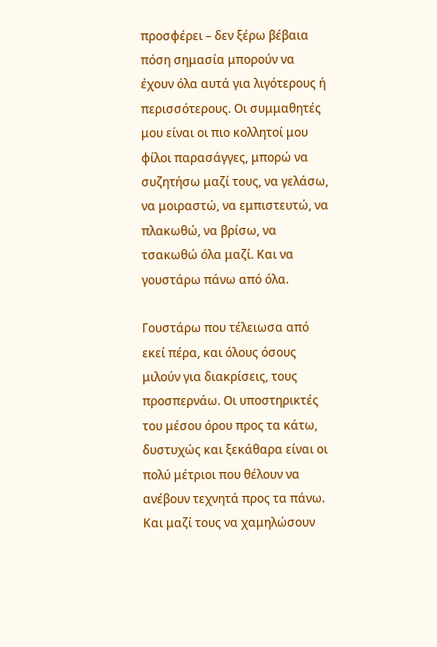προσφέρει – δεν ξέρω βέβαια πόση σημασία μπορούν να έχουν όλα αυτά για λιγότερους ή περισσότερους. Οι συμμαθητές μου είναι οι πιο κολλητοί μου φίλοι παρασάγγες, μπορώ να συζητήσω μαζί τους, να γελάσω, να μοιραστώ, να εμπιστευτώ, να πλακωθώ, να βρίσω, να τσακωθώ όλα μαζί. Και να γουστάρω πάνω από όλα.

Γουστάρω που τέλειωσα από εκεί πέρα, και όλους όσους μιλούν για διακρίσεις, τους προσπερνάω. Οι υποστηρικτές του μέσου όρου προς τα κάτω, δυστυχώς και ξεκάθαρα είναι οι πολύ μέτριοι που θέλουν να ανέβουν τεχνητά προς τα πάνω. Και μαζί τους να χαμηλώσουν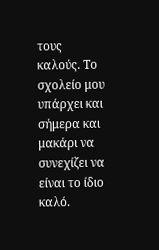τους καλούς. Το σχολείο μου υπάρχει και σήμερα και μακάρι να συνεχίζει να είναι το ίδιο καλό.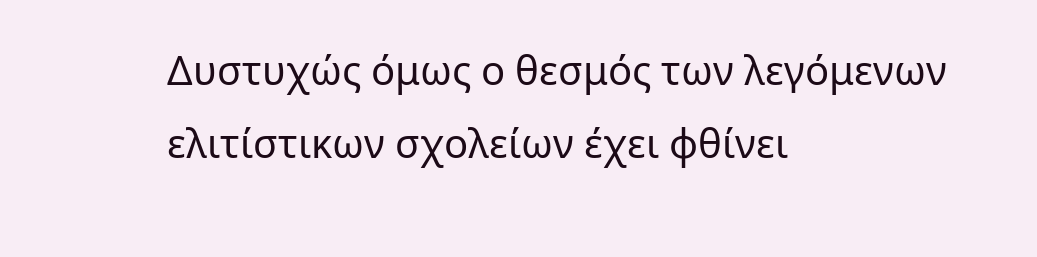Δυστυχώς όμως ο θεσμός των λεγόμενων ελιτίστικων σχολείων έχει φθίνει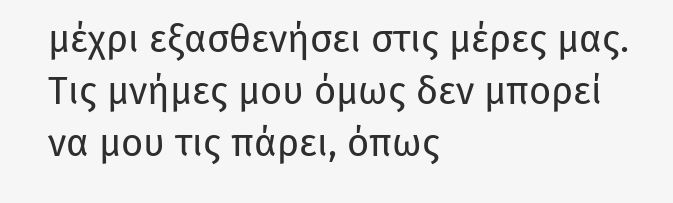μέχρι εξασθενήσει στις μέρες μας. Τις μνήμες μου όμως δεν μπορεί να μου τις πάρει, όπως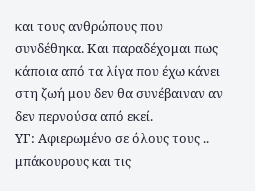και τους ανθρώπους που συνδέθηκα. Και παραδέχομαι πως κάποια από τα λίγα που έχω κάνει στη ζωή μου δεν θα συνέβαιναν αν δεν περνούσα από εκεί.
ΥΓ: Αφιερωμένο σε όλους τους .. μπάκουρους και τις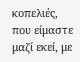κοπελιές, που είμαστε μαζί εκεί, με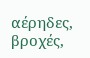αέρηδες, βροχές,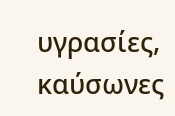υγρασίες, καύσωνες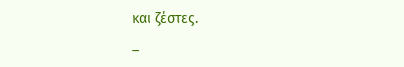και ζέστες.
_